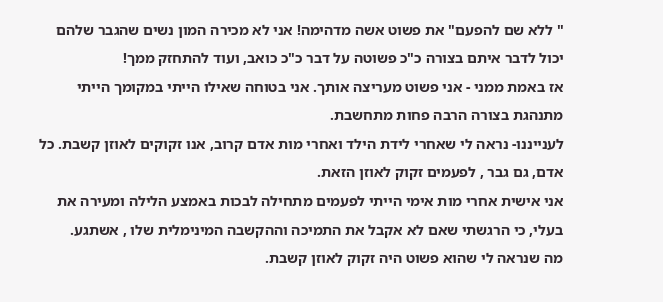" ללא שם להפעם" את פשוט אשה מדהימה! אני לא מכירה המון נשים שהגבר שלהם יכול לדבר איתם בצורה כ"כ פשוטה על דבר כ"כ כואב, ועוד להתחזק ממך!
אז באמת ממני - אני פשוט מעריצה אותך. אני בטוחה שאילו הייתי במקומך הייתי מתנהגת בצורה הרבה פחות מתחשבת.
לענייננו- נראה לי שאחרי לידת הילד ואחרי מות אדם קרוב, אנו זקוקים לאוזן קשבת. כל אדם, גם גבר , לפעמים זקוק לאוזן הזאת.
אני אישית אחרי מות אימי הייתי לפעמים מתחילה לבכות באמצע הלילה ומעירה את בעלי, כי הרגשתי שאם לא אקבל את התמיכה וההקשבה המינימלית שלו , אשתגע.
מה שנראה לי שהוא פשוט היה זקוק לאוזן קשבת.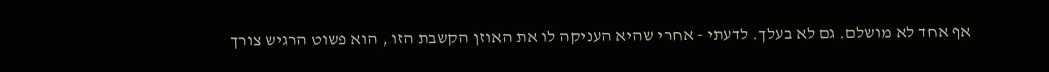אף אחד לא מושלם. גם לא בעלך. לדעתי - אחרי שהיא העניקה לו את האוזן הקשבת הזו , הוא פשוט הרגיש צורך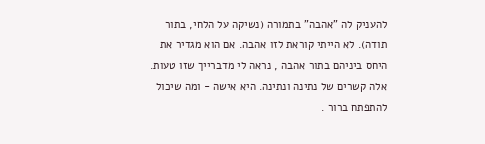להעניק לה "אהבה" בתמורה (נשיקה על הלחי, בתור תודה). לא הייתי קוראת לזו אהבה. אם הוא מגדיר את היחס ביניהם בתור אהבה , נראה לי מדברייך שזו טעות. אלה קשרים של נתינה ונתינה. היא אישה - ומה שיכול להתפתח ברור .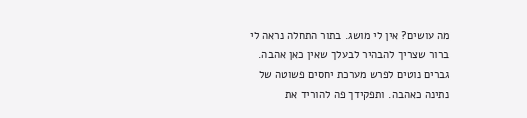מה עושים? אין לי מושג. בתור התחלה נראה לי ברור שצריך להבהיר לבעלך שאין כאן אהבה. גברים נוטים לפרש מערכת יחסים פשוטה של נתינה כאהבה. ותפקידך פה להוריד את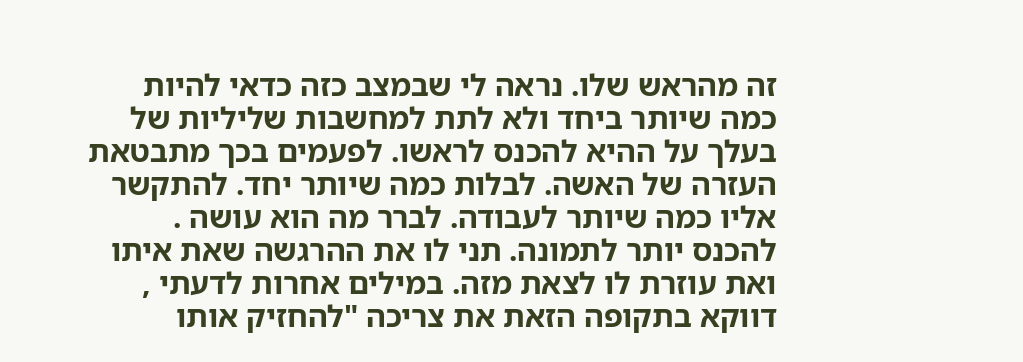זה מהראש שלו. נראה לי שבמצב כזה כדאי להיות כמה שיותר ביחד ולא לתת למחשבות שליליות של בעלך על ההיא להכנס לראשו. לפעמים בכך מתבטאת העזרה של האשה. לבלות כמה שיותר יחד. להתקשר אליו כמה שיותר לעבודה. לברר מה הוא עושה . להכנס יותר לתמונה. תני לו את ההרגשה שאת איתו ואת עוזרת לו לצאת מזה. במילים אחרות לדעתי , דווקא בתקופה הזאת את צריכה "להחזיק אותו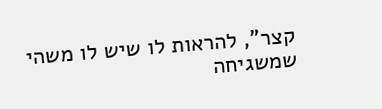קצר", להראות לו שיש לו משהי שמשגיחה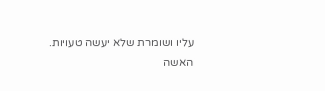עליו ושומרת שלא יעשה טעויות.
האשה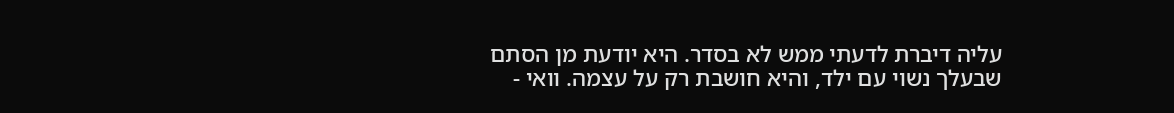עליה דיברת לדעתי ממש לא בסדר. היא יודעת מן הסתם שבעלך נשוי עם ילד, והיא חושבת רק על עצמה. וואי -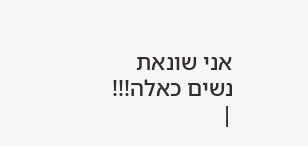אני שונאת נשים כאלה!!!
|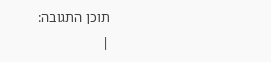תוכן התגובה:
|